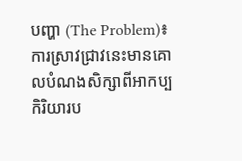បញ្ហា (The Problem)៖ ការស្រាវជ្រាវនេះមានគោលបំណងសិក្សាពីអាកប្បកិរិយារប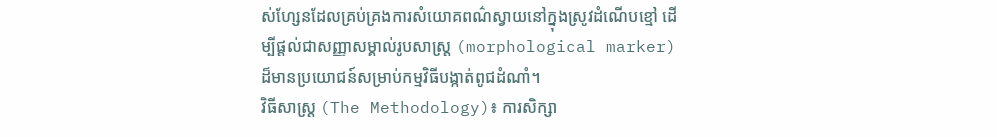ស់ហ្សែនដែលគ្រប់គ្រងការសំយោគពណ៌ស្វាយនៅក្នុងស្រូវដំណើបខ្មៅ ដើម្បីផ្តល់ជាសញ្ញាសម្គាល់រូបសាស្ត្រ (morphological marker) ដ៏មានប្រយោជន៍សម្រាប់កម្មវិធីបង្កាត់ពូជដំណាំ។
វិធីសាស្ត្រ (The Methodology)៖ ការសិក្សា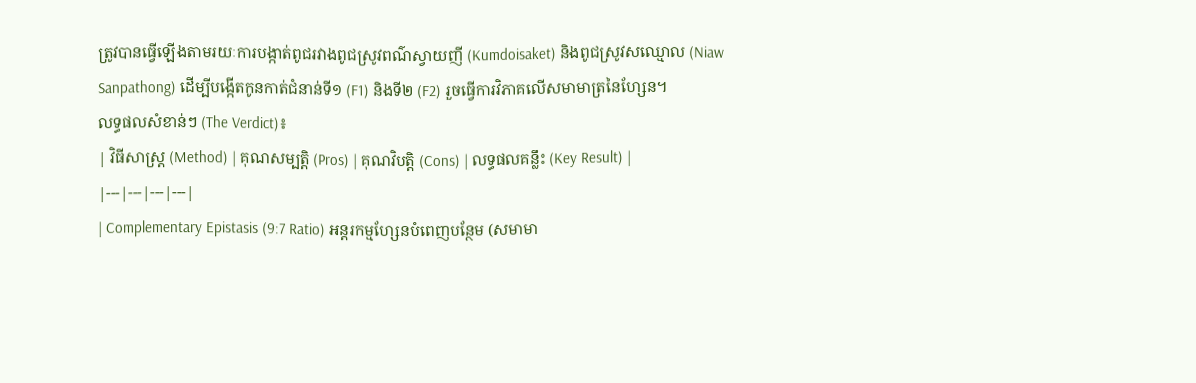ត្រូវបានធ្វើឡើងតាមរយៈការបង្កាត់ពូជរវាងពូជស្រូវពណ៌ស្វាយញី (Kumdoisaket) និងពូជស្រូវសឈ្មោល (Niaw Sanpathong) ដើម្បីបង្កើតកូនកាត់ជំនាន់ទី១ (F1) និងទី២ (F2) រួចធ្វើការវិភាគលើសមាមាត្រនៃហ្សែន។
លទ្ធផលសំខាន់ៗ (The Verdict)៖
| វិធីសាស្ត្រ (Method) | គុណសម្បត្តិ (Pros) | គុណវិបត្តិ (Cons) | លទ្ធផលគន្លឹះ (Key Result) |
|---|---|---|---|
| Complementary Epistasis (9:7 Ratio) អន្តរកម្មហ្សែនបំពេញបន្ថែម (សមាមា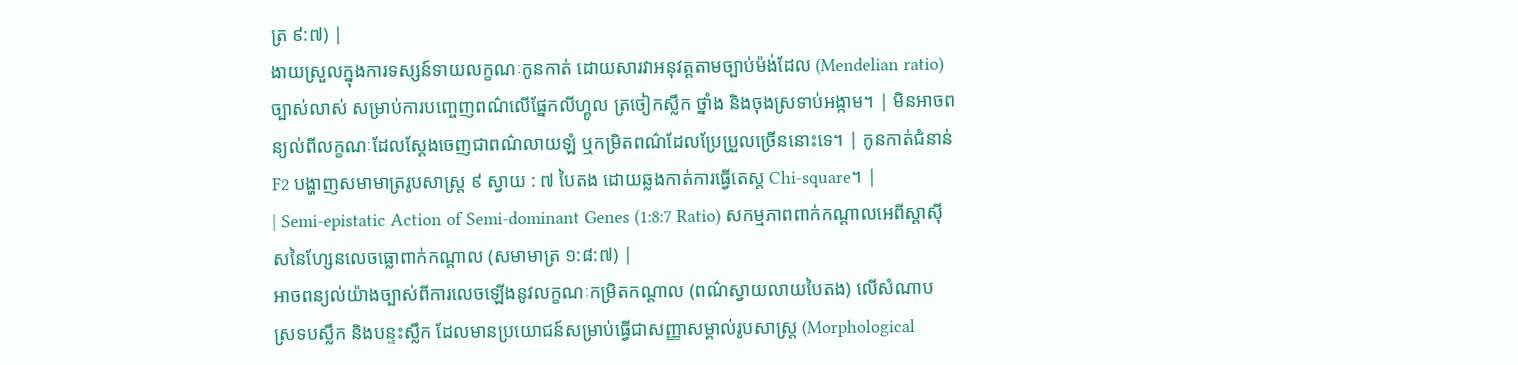ត្រ ៩:៧) |
ងាយស្រួលក្នុងការទស្សន៍ទាយលក្ខណៈកូនកាត់ ដោយសារវាអនុវត្តតាមច្បាប់ម៉ង់ដែល (Mendelian ratio) ច្បាស់លាស់ សម្រាប់ការបញ្ចេញពណ៌លើផ្នែកលីហ្គូល ត្រចៀកស្លឹក ថ្នាំង និងចុងស្រទាប់អង្កាម។ | មិនអាចពន្យល់ពីលក្ខណៈដែលស្តែងចេញជាពណ៌លាយឡំ ឬកម្រិតពណ៌ដែលប្រែប្រួលច្រើននោះទេ។ | កូនកាត់ជំនាន់ F2 បង្ហាញសមាមាត្ររូបសាស្ត្រ ៩ ស្វាយ : ៧ បៃតង ដោយឆ្លងកាត់ការធ្វើតេស្ត Chi-square។ |
| Semi-epistatic Action of Semi-dominant Genes (1:8:7 Ratio) សកម្មភាពពាក់កណ្តាលអេពីស្តាស៊ីសនៃហ្សែនលេចធ្លោពាក់កណ្តាល (សមាមាត្រ ១:៨:៧) |
អាចពន្យល់យ៉ាងច្បាស់ពីការលេចឡើងនូវលក្ខណៈកម្រិតកណ្តាល (ពណ៌ស្វាយលាយបៃតង) លើសំណាប ស្រទបស្លឹក និងបន្ទះស្លឹក ដែលមានប្រយោជន៍សម្រាប់ធ្វើជាសញ្ញាសម្គាល់រូបសាស្ត្រ (Morphological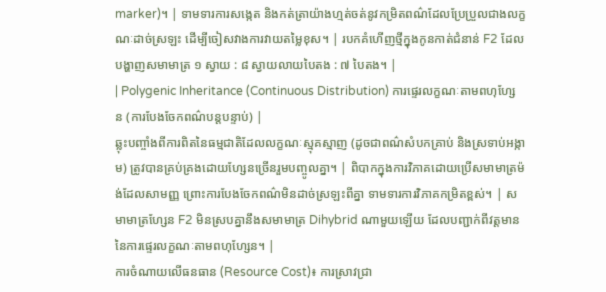marker)។ | ទាមទារការសង្កេត និងកត់ត្រាយ៉ាងហ្មត់ចត់នូវកម្រិតពណ៌ដែលប្រែប្រួលជាងលក្ខណៈដាច់ស្រឡះ ដើម្បីចៀសវាងការវាយតម្លៃខុស។ | របកគំហើញថ្មីក្នុងកូនកាត់ជំនាន់ F2 ដែលបង្ហាញសមាមាត្រ ១ ស្វាយ : ៨ ស្វាយលាយបៃតង : ៧ បៃតង។ |
| Polygenic Inheritance (Continuous Distribution) ការផ្ទេរលក្ខណៈតាមពហុហ្សែន (ការបែងចែកពណ៌បន្តបន្ទាប់) |
ឆ្លុះបញ្ចាំងពីការពិតនៃធម្មជាតិដែលលក្ខណៈស្មុគស្មាញ (ដូចជាពណ៌សំបកគ្រាប់ និងស្រទាប់អង្កាម) ត្រូវបានគ្រប់គ្រងដោយហ្សែនច្រើនរួមបញ្ចូលគ្នា។ | ពិបាកក្នុងការវិភាគដោយប្រើសមាមាត្រម៉ង់ដែលសាមញ្ញ ព្រោះការបែងចែកពណ៌មិនដាច់ស្រឡះពីគ្នា ទាមទារការវិភាគកម្រិតខ្ពស់។ | សមាមាត្រហ្សែន F2 មិនស្របគ្នានឹងសមាមាត្រ Dihybrid ណាមួយឡើយ ដែលបញ្ជាក់ពីវត្តមាននៃការផ្ទេរលក្ខណៈតាមពហុហ្សែន។ |
ការចំណាយលើធនធាន (Resource Cost)៖ ការស្រាវជ្រា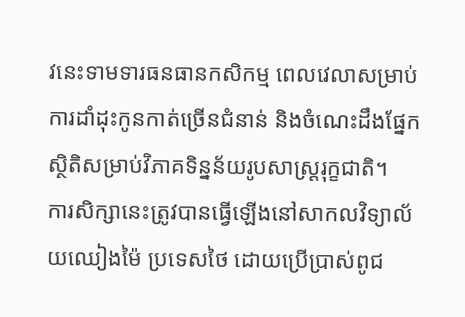វនេះទាមទារធនធានកសិកម្ម ពេលវេលាសម្រាប់ការដាំដុះកូនកាត់ច្រើនជំនាន់ និងចំណេះដឹងផ្នែកស្ថិតិសម្រាប់វិភាគទិន្នន័យរូបសាស្ត្ររុក្ខជាតិ។
ការសិក្សានេះត្រូវបានធ្វើឡើងនៅសាកលវិទ្យាល័យឈៀងម៉ៃ ប្រទេសថៃ ដោយប្រើប្រាស់ពូជ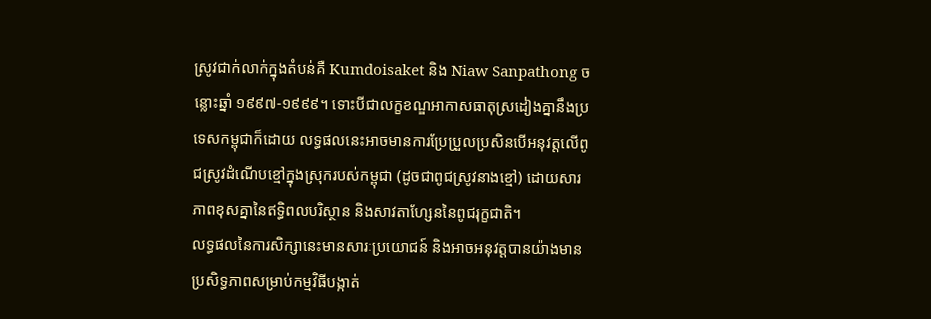ស្រូវជាក់លាក់ក្នុងតំបន់គឺ Kumdoisaket និង Niaw Sanpathong ចន្លោះឆ្នាំ ១៩៩៧-១៩៩៩។ ទោះបីជាលក្ខខណ្ឌអាកាសធាតុស្រដៀងគ្នានឹងប្រទេសកម្ពុជាក៏ដោយ លទ្ធផលនេះអាចមានការប្រែប្រួលប្រសិនបើអនុវត្តលើពូជស្រូវដំណើបខ្មៅក្នុងស្រុករបស់កម្ពុជា (ដូចជាពូជស្រូវនាងខ្មៅ) ដោយសារភាពខុសគ្នានៃឥទ្ធិពលបរិស្ថាន និងសាវតាហ្សែននៃពូជរុក្ខជាតិ។
លទ្ធផលនៃការសិក្សានេះមានសារៈប្រយោជន៍ និងអាចអនុវត្តបានយ៉ាងមានប្រសិទ្ធភាពសម្រាប់កម្មវិធីបង្កាត់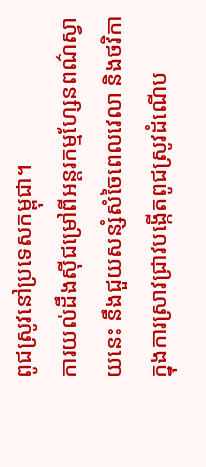ពូជស្រូវនៅប្រទេសកម្ពុជា។
ការយល់ដឹងស៊ីជម្រៅពីអន្តរកម្មហ្សែនពណ៌ស្វាយនេះ នឹងជួយសន្សំសំចៃពេលវេលា និងថវិកាក្នុងការស្រាវជ្រាវបង្កើតពូជស្រូវដំណើប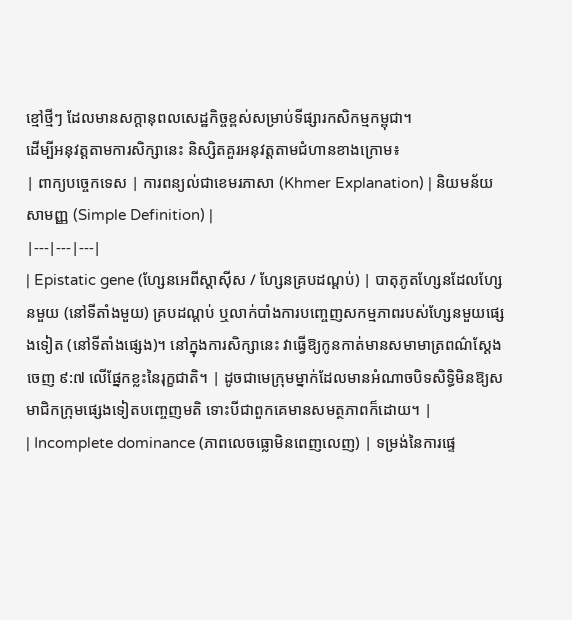ខ្មៅថ្មីៗ ដែលមានសក្តានុពលសេដ្ឋកិច្ចខ្ពស់សម្រាប់ទីផ្សារកសិកម្មកម្ពុជា។
ដើម្បីអនុវត្តតាមការសិក្សានេះ និស្សិតគួរអនុវត្តតាមជំហានខាងក្រោម៖
| ពាក្យបច្ចេកទេស | ការពន្យល់ជាខេមរភាសា (Khmer Explanation) | និយមន័យសាមញ្ញ (Simple Definition) |
|---|---|---|
| Epistatic gene (ហ្សែនអេពីស្តាស៊ីស / ហ្សែនគ្របដណ្ដប់) | បាតុភូតហ្សែនដែលហ្សែនមួយ (នៅទីតាំងមួយ) គ្របដណ្ដប់ ឬលាក់បាំងការបញ្ចេញសកម្មភាពរបស់ហ្សែនមួយផ្សេងទៀត (នៅទីតាំងផ្សេង)។ នៅក្នុងការសិក្សានេះ វាធ្វើឱ្យកូនកាត់មានសមាមាត្រពណ៌ស្តែងចេញ ៩:៧ លើផ្នែកខ្លះនៃរុក្ខជាតិ។ | ដូចជាមេក្រុមម្នាក់ដែលមានអំណាចបិទសិទ្ធិមិនឱ្យសមាជិកក្រុមផ្សេងទៀតបញ្ចេញមតិ ទោះបីជាពួកគេមានសមត្ថភាពក៏ដោយ។ |
| Incomplete dominance (ភាពលេចធ្លោមិនពេញលេញ) | ទម្រង់នៃការផ្ទេ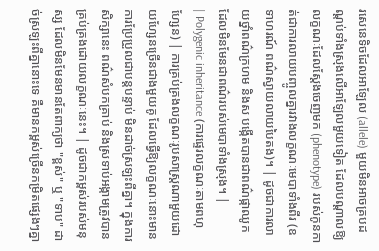រសេនេទិចដែលអាឡែល (allele) មួយមិនអាចគ្របដណ្ដប់ទាំងស្រុងលើអាឡែលមួយទៀត ដែលបណ្តាលឱ្យលក្ខណៈដែលស្តែងចេញមក (phenotype) របស់កូនកាត់ជាការលាយបញ្ចូលគ្នារវាងលក្ខណៈមេបាទាំងពីរ (ឧទាហរណ៍ ពណ៌ស្វាយលាយបៃតង)។ | ដូចជាការលាយថ្នាំពណ៌ក្រហម និងស បង្កើតបានជាពណ៌ផ្កាឈូក ដែលមិនមែនជាពណ៌របស់មេបាទាំងស្រុង។ |
| Polygenic inheritance (ការផ្ទេរលក្ខណៈតាមពហុហ្សែន) | ការគ្រប់គ្រងលក្ខណៈរូបសាស្ត្រណាមួយដោយហ្សែនច្រើនជាងមួយគូ ដែលធ្វើឱ្យលក្ខណៈនោះមានការប្រែប្រួលជាបន្តបន្ទាប់ មិនដាច់ស្រឡះពីគ្នា។ ក្នុងការសិក្សានេះ ពណ៌សំបកគ្រាប់ និងស្រទាប់អង្កាមត្រូវបានគ្រប់គ្រងដោយលក្ខណៈនេះ។ | ដូចជាកម្ពស់របស់មនុស្ស ដែលមិនមែនមានតែពាក្យថា "ខ្ពស់" ឬ "ទាប" ដាច់ស្រឡះពីគ្នានោះទេ គឺមានកម្ពស់ច្រើនកម្រិតផ្សេងៗគ្នា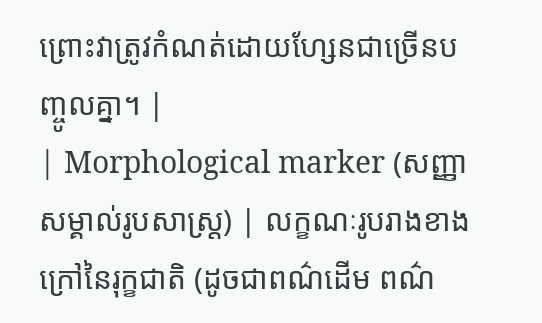ព្រោះវាត្រូវកំណត់ដោយហ្សែនជាច្រើនបញ្ចូលគ្នា។ |
| Morphological marker (សញ្ញាសម្គាល់រូបសាស្ត្រ) | លក្ខណៈរូបរាងខាងក្រៅនៃរុក្ខជាតិ (ដូចជាពណ៌ដើម ពណ៌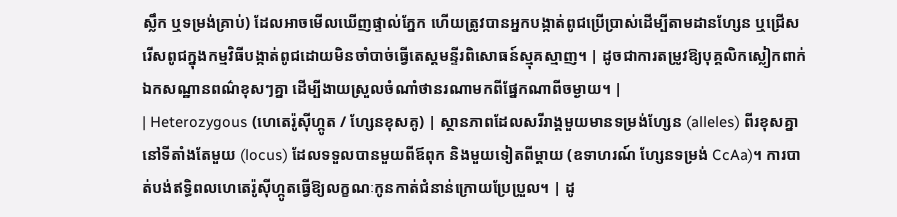ស្លឹក ឬទម្រង់គ្រាប់) ដែលអាចមើលឃើញផ្ទាល់ភ្នែក ហើយត្រូវបានអ្នកបង្កាត់ពូជប្រើប្រាស់ដើម្បីតាមដានហ្សែន ឬជ្រើសរើសពូជក្នុងកម្មវិធីបង្កាត់ពូជដោយមិនចាំបាច់ធ្វើតេស្តមន្ទីរពិសោធន៍ស្មុគស្មាញ។ | ដូចជាការតម្រូវឱ្យបុគ្គលិកស្លៀកពាក់ឯកសណ្ឋានពណ៌ខុសៗគ្នា ដើម្បីងាយស្រួលចំណាំថានរណាមកពីផ្នែកណាពីចម្ងាយ។ |
| Heterozygous (ហេតេរ៉ូស៊ីហ្កូត / ហ្សែនខុសគូ) | ស្ថានភាពដែលសរីរាង្គមួយមានទម្រង់ហ្សែន (alleles) ពីរខុសគ្នានៅទីតាំងតែមួយ (locus) ដែលទទួលបានមួយពីឪពុក និងមួយទៀតពីម្តាយ (ឧទាហរណ៍ ហ្សែនទម្រង់ CcAa)។ ការបាត់បង់ឥទ្ធិពលហេតេរ៉ូស៊ីហ្កូតធ្វើឱ្យលក្ខណៈកូនកាត់ជំនាន់ក្រោយប្រែប្រួល។ | ដូ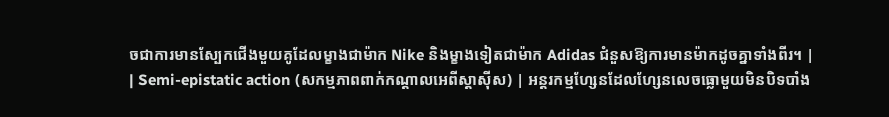ចជាការមានស្បែកជើងមួយគូដែលម្ខាងជាម៉ាក Nike និងម្ខាងទៀតជាម៉ាក Adidas ជំនួសឱ្យការមានម៉ាកដូចគ្នាទាំងពីរ។ |
| Semi-epistatic action (សកម្មភាពពាក់កណ្តាលអេពីស្តាស៊ីស) | អន្តរកម្មហ្សែនដែលហ្សែនលេចធ្លោមួយមិនបិទបាំង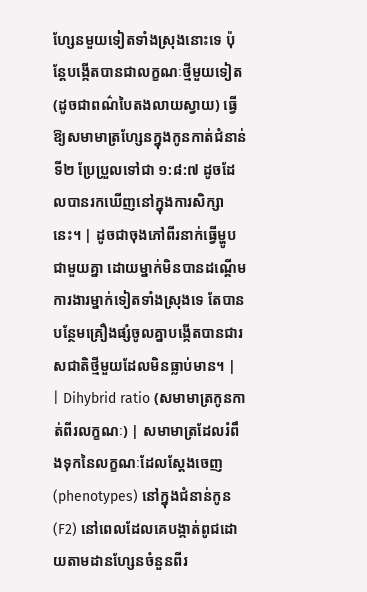ហ្សែនមួយទៀតទាំងស្រុងនោះទេ ប៉ុន្តែបង្កើតបានជាលក្ខណៈថ្មីមួយទៀត (ដូចជាពណ៌បៃតងលាយស្វាយ) ធ្វើឱ្យសមាមាត្រហ្សែនក្នុងកូនកាត់ជំនាន់ទី២ ប្រែប្រួលទៅជា ១:៨:៧ ដូចដែលបានរកឃើញនៅក្នុងការសិក្សានេះ។ | ដូចជាចុងភៅពីរនាក់ធ្វើម្ហូបជាមួយគ្នា ដោយម្នាក់មិនបានដណ្តើមការងារម្នាក់ទៀតទាំងស្រុងទេ តែបានបន្ថែមគ្រឿងផ្សំចូលគ្នាបង្កើតបានជារសជាតិថ្មីមួយដែលមិនធ្លាប់មាន។ |
| Dihybrid ratio (សមាមាត្រកូនកាត់ពីរលក្ខណៈ) | សមាមាត្រដែលរំពឹងទុកនៃលក្ខណៈដែលស្តែងចេញ (phenotypes) នៅក្នុងជំនាន់កូន (F2) នៅពេលដែលគេបង្កាត់ពូជដោយតាមដានហ្សែនចំនួនពីរ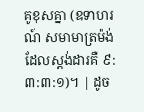គូខុសគ្នា (ឧទាហរណ៍ សមាមាត្រម៉ង់ដែលស្តង់ដារគឺ ៩:៣:៣:១)។ | ដូច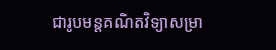ជារូបមន្តគណិតវិទ្យាសម្រា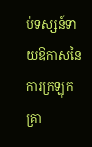ប់ទស្សន៍ទាយឱកាសនៃការក្រឡុកគ្រា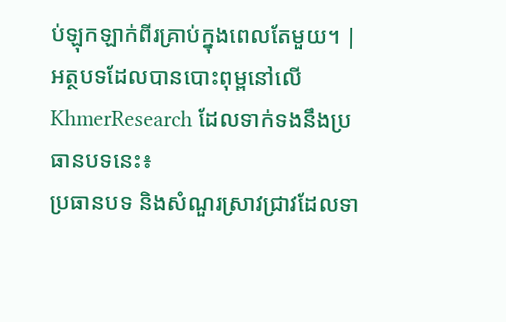ប់ឡុកឡាក់ពីរគ្រាប់ក្នុងពេលតែមួយ។ |
អត្ថបទដែលបានបោះពុម្ពនៅលើ KhmerResearch ដែលទាក់ទងនឹងប្រធានបទនេះ៖
ប្រធានបទ និងសំណួរស្រាវជ្រាវដែលទា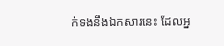ក់ទងនឹងឯកសារនេះ ដែលអ្ន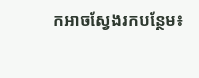កអាចស្វែងរកបន្ថែម៖